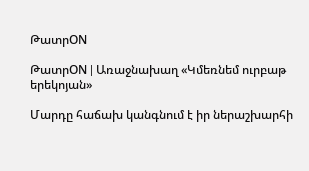ԹատրON

ԹատրON | Առաջնախաղ «Կմեռնեմ ուրբաթ երեկոյան»

Մարդը հաճախ կանգնում է իր ներաշխարհի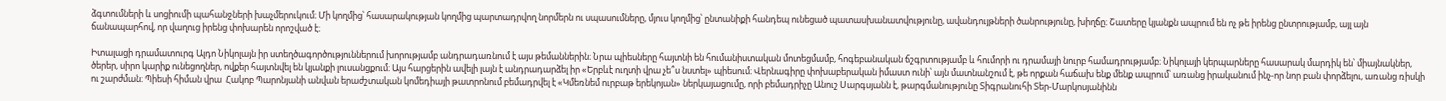ձգտումների և սոցիումի պահանջների խաչմերուկում։ Մի կողմից՝ հասարակության կողմից պարտադրվող նորմերն ու սպասումները, մյուս կողմից՝ ընտանիքի հանդեպ ունեցած պատասխանատվությունը, ավանդույթների ծանրությունը, խիղճը։ Շատերը կյանքն ապրում են ոչ թե իրենց ընտրությամբ, այլ այն ճանապարհով, որ վաղուց իրենց փոխարեն որոշված է։

Իտալացի դրամատուրգ Ալդո Նիկոլայն իր ստեղծագործություններում խորությամբ անդրադառնում է այս թեմաններին։ Նրա պիեսները հայտնի են հումանիստական մոտեցմամբ, հոգեբանական ճշգրտությամբ և հումորի ու դրամայի նուրբ համադրությամբ։ Նիկոլայի կերպարները հասարակ մարդիկ են՝ միայնակներ, ծերեր, սիրո կարիք ունեցողներ, ովքեր հայտնվել են կյանքի լուսանցքում։ Այս հարցերին ավելի լայն է անդրադարձել իր «Երբևէ ուղտի վրա չե՞ս նստել» պիեսում։ Վերնագիրը փոխաբերական իմաստ ունի՝ այն մատնանշում է, թե որքան հաճախ ենք մենք ապրում՝ առանց իրականում ինչ-որ նոր բան փորձելու, առանց ռիսկի ու շարժման։ Պիեսի հիման վրա  Հակոբ Պարոնյանի անվան երաժշտական կոմեդիայի թատրոնում բեմադրվել է «Կմեռնեմ ուրբաթ երեկոյան» ներկայացումը, որի բեմադրիչը Անուշ Սարգսյանն է, թարգմանությունը Տիգրանուհի Տեր-Մարկոսյանինն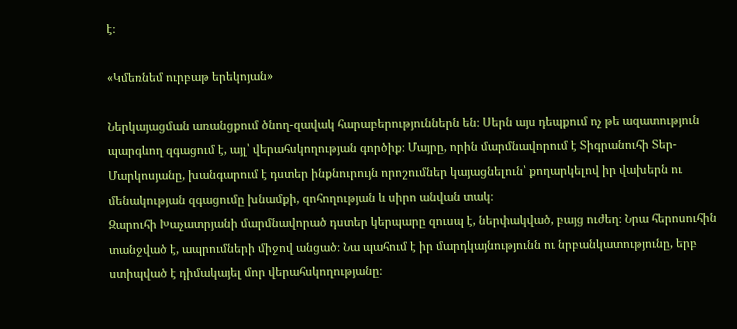է։

«Կմեռնեմ ուրբաթ երեկոյան»

Ներկայացման առանցքում ծնող-զավակ հարաբերություններն են։ Սերն այս դեպքում ոչ թե ազատություն պարգևող զգացում է, այլ՝ վերահսկողության գործիք։ Մայրը, որին մարմնավորում է Տիգրանուհի Տեր-Մարկոսյանը, խանգարում է դստեր ինքնուրույն որոշումներ կայացնելուն՝ քողարկելով իր վախերն ու մենակության զգացումը խնամքի, զոհողության և սիրո անվան տակ։
Զարուհի Խաչատրյանի մարմնավորած դստեր կերպարը զուսպ է, ներփակված, բայց ուժեղ։ Նրա հերոսուհին տանջված է, ապրումների միջով անցած։ Նա պահում է իր մարդկայնությունն ու նրբանկատությունը, երբ ստիպված է դիմակայել մոր վերահսկողությանը։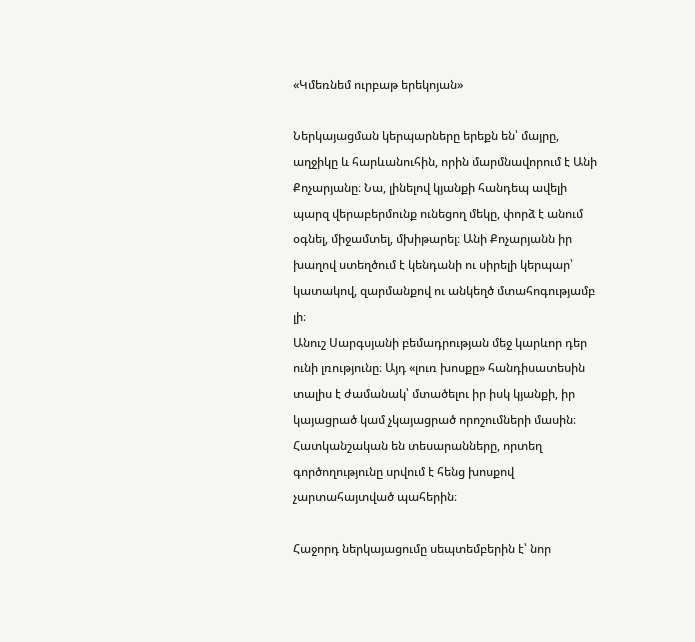«Կմեռնեմ ուրբաթ երեկոյան»

Ներկայացման կերպարները երեքն են՝ մայրը, աղջիկը և հարևանուհին, որին մարմնավորում է Անի Քոչարյանը։ Նա, լինելով կյանքի հանդեպ ավելի պարզ վերաբերմունք ունեցող մեկը, փորձ է անում օգնել, միջամտել, մխիթարել։ Անի Քոչարյանն իր խաղով ստեղծում է կենդանի ու սիրելի կերպար՝ կատակով, զարմանքով ու անկեղծ մտահոգությամբ լի։
Անուշ Սարգսյանի բեմադրության մեջ կարևոր դեր ունի լռությունը։ Այդ «լուռ խոսքը» հանդիսատեսին տալիս է ժամանակ՝ մտածելու իր իսկ կյանքի, իր կայացրած կամ չկայացրած որոշումների մասին։ Հատկանշական են տեսարանները, որտեղ գործողությունը սրվում է հենց խոսքով չարտահայտված պահերին։

Հաջորդ ներկայացումը սեպտեմբերին է՝ նոր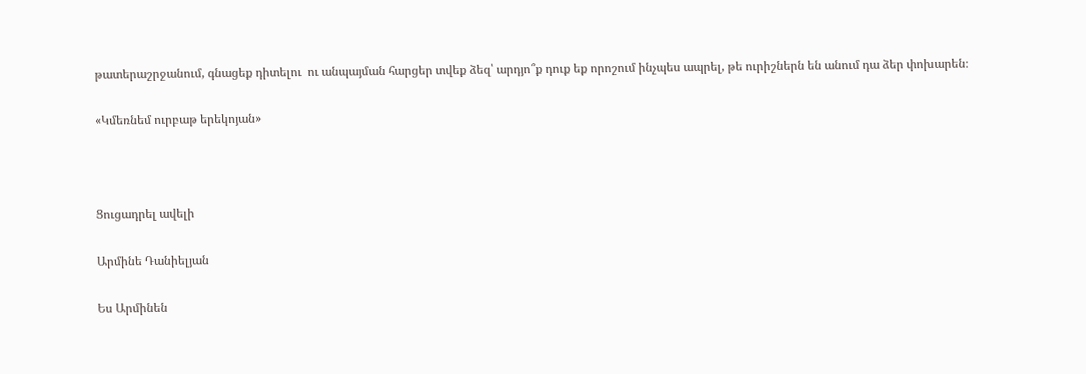թատերաշրջանում, գնացեք դիտելու  ու անպայման հարցեր տվեք ձեզ՝ արդյո՞ք դուք եք որոշում ինչպես ապրել, թե ուրիշներն են անում դա ձեր փոխարեն։

«Կմեռնեմ ուրբաթ երեկոյան»



Ցուցադրել ավելի

Արմինե Դանիելյան

Ես Արմինեն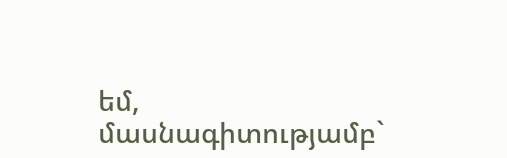եմ, մասնագիտությամբ`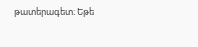թատերագետ։ Եթե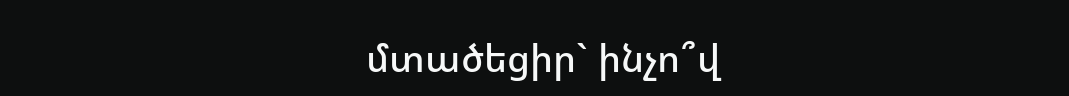մտածեցիր` ինչո՞վ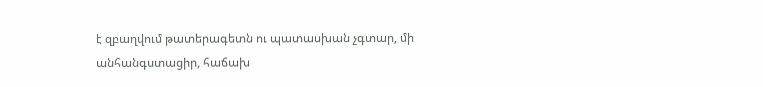է զբաղվում թատերագետն ու պատասխան չգտար, մի անհանգստացիր, հաճախ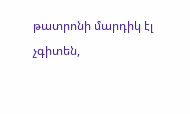թատրոնի մարդիկ էլ չգիտեն,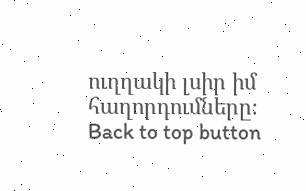ուղղակի լսիր իմ հաղորդումները։
Back to top button